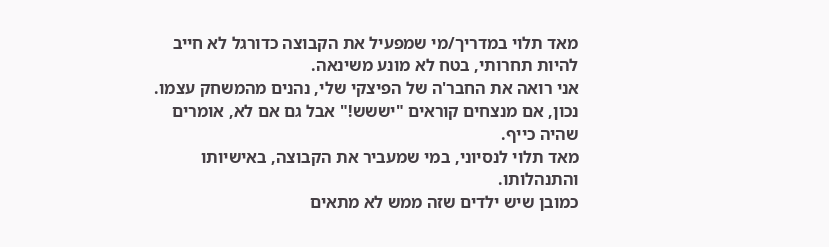מאד תלוי במדריך/מי שמפעיל את הקבוצה כדורגל לא חייב להיות תחרותי, בטח לא מונע משינאה.
אני רואה את החבר'ה של הפיצקי שלי, נהנים מהמשחק עצמו.
נכון, אם מנצחים קוראים "יששש!" אבל גם אם לא, אומרים שהיה כייף.
מאד תלוי לנסיוני, במי שמעביר את הקבוצה, באישיותו והתנהלותו.
כמובן שיש ילדים שזה ממש לא מתאים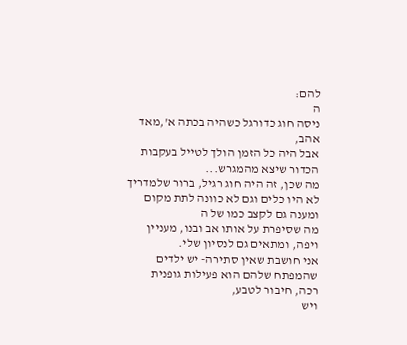להם:
ה
ניסה חוג כדורגל כשהיה בכתה א',מאד אהב,
אבל היה כל הזמן הולך לטייל בעקבות הכדור שיצא מהמגרש...
מה שכן, זה היה חוג רגיל, ברור שלמדריך לא היו כלים וגם לא כוונה לתת מקום ומענה גם לקצב כמו של ה
מה שסיפרת על אותו אב ובנו, מעניין ויפה, ומתאים גם לנסיון שלי.
אני חושבת שאין סתירה- יש ילדים שהמפתח שלהם הוא פעילות גופנית רכה, חיבור לטבע,
ויש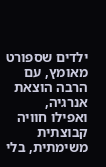ילדים שספורט מאומץ, עם הרבה הוצאת אנרגיה,
ואפילו חוויה קבוצתית משימתית, בלי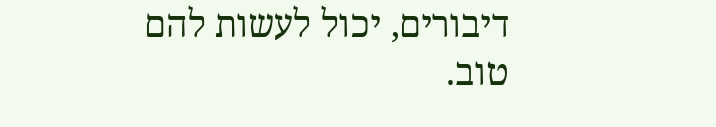דיבורים, יכול לעשות להם טוב.